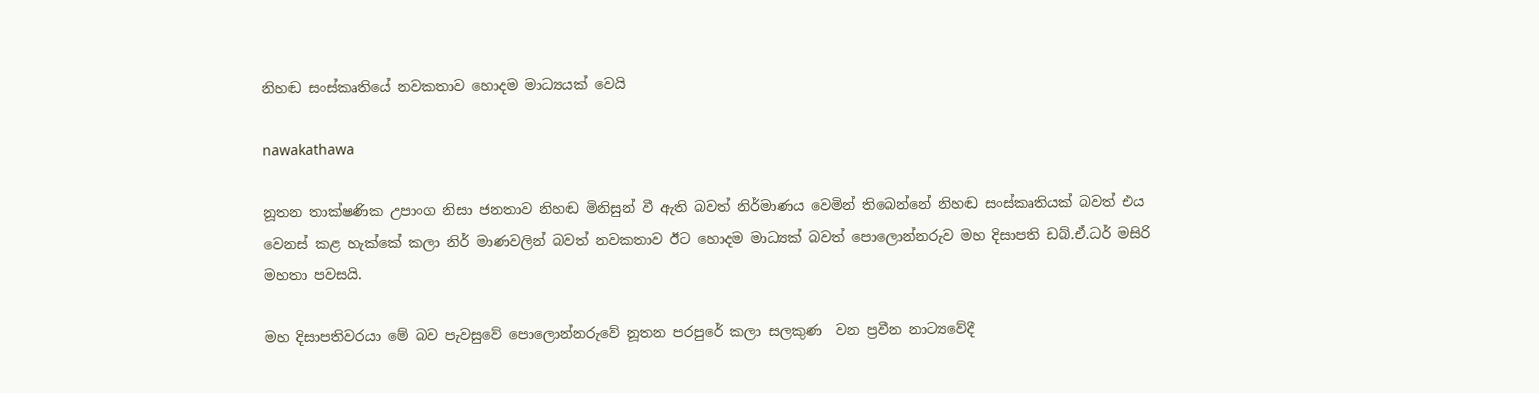නිහඬ සංස්කෘතියේ නවකතාව හොදම මාධ්‍යයක් වෙයි

nawakathawa

නූතන තාක්ෂණික උපාංග නිසා ජනතාව නිහඬ මිනිසුන් වී ඇති බවත් නිර්මාණය වෙමින් තිබෙන්නේ නිහඬ සංස්කෘතියක් බවත් එය වෙනස් කළ හැක්කේ කලා නිර් මාණවලින් බවත් නවකතාව ඊට හොදම මාධ්‍යක් බවත් පොලොන්නරුව මහ දිසාපති ඩබ්.ඒ.ධර් මසිරි මහතා පවසයි.

මහ දිසාපතිවරයා මේ බව පැවසුවේ පොලොන්නරුවේ නූතන පරපුරේ කලා සලකුණ  වන ප්‍රවීන නාට්‍යවේදී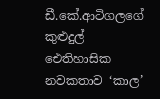ඩී.කේ.ආටිගලගේ කුළුදුල් ඓතිහාසික නවකතාව ‘කාල’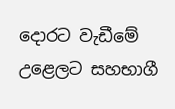දොරට වැඩීමේ උළෙලට සහභාගී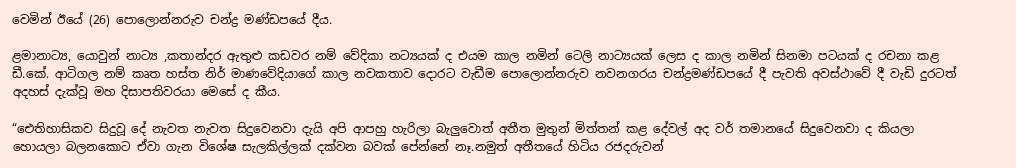වෙමින් ඊයේ (26) පොලොන්නරුව චන්ද්‍ර මණ්ඩපයේ දීය.

ළමානාට්‍ය, යොවුන් නාට්‍ය ,කතාන්දර ඇතුළු කඩවර නම් වේදිකා නට්‍ය‍යක් ද එයම කාල නමින් ටෙලි නාට්‍ය‍යක් ලෙස ද කාල නමින් සිනමා පටයක් ද රචනා කළ ඩී.කේ. ආටිගල නම් කෘත හස්ත නිර් මාණවේදියාගේ කාල නවකතාව දොරට වැඩීම පොලොන්නරුව නවනගරය චන්ද්‍රමණ්ඩපයේ දී පැවති අවස්ථාවේ දී වැඩි දුරටත් අදහස් දැක්වූ මහ දිසාපතිවරයා මෙසේ ද කීය.

“ඓතිහාසිකව සිදුවූ දේ නැවත නැවත සිදුවෙනවා දැයි අපි ආපහු හැරිලා බැලුවොත් අතීත මුතුන් මිත්තන් කළ දේවල් අද වර් තමානයේ සිදුවෙනවා ද කියලා හොයලා බලනකොට ඒවා ගැන විශේෂ සැලකිල්ලක් දක්වන බවක් පේන්නේ නෑ.නමුත් අතීතයේ හිටිය රජදරුවන්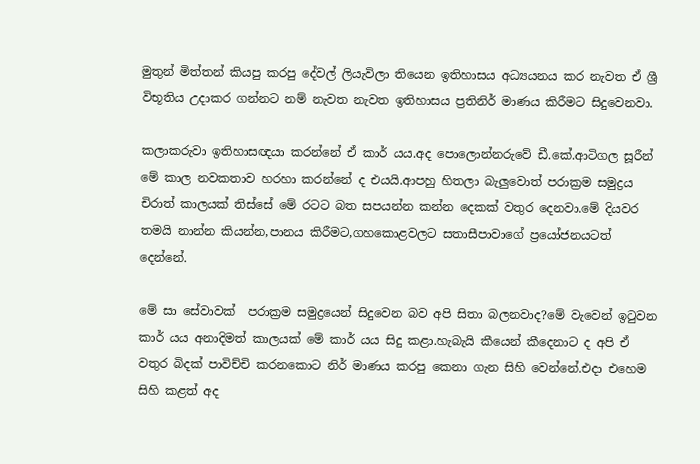මුතුන් මිත්තන් කියපු කරපු දේවල් ලියැවිලා තියෙන ඉතිහාසය අධ්‍ය‍යනය කර නැවත ඒ ශ්‍රී විභූතිය උදාකර ගන්නට නම් නැවත නැවත ඉතිහාසය ප්‍රතිනිර් මාණය කිරීමට සිදුවෙනවා.

කලාකරුවා ඉතිහාසඥයා කරන්නේ ඒ කාර් යය.අද පොලොන්නරුවේ ඩී.කේ.ආටිගල සූරීන් මේ කාල නවකතාව හරහා කරන්නේ ද එයයි.ආපහු හිතලා බැලුවොත් පරාක්‍රම සමුද්‍රය චිරාත් කාලයක් තිස්සේ මේ රටට බත සපයන්න කන්න දෙකක් වතුර දෙනවා.මේ දියවර තමයි නාන්න කියන්න,පානය කිරීමට,ගහකොළවලට සතාසීපාවාගේ ප්‍රයෝජනයටත් දෙන්නේ.

මේ සා සේවාවක්  පරාක්‍රම සමුද්‍රයෙන් සිදුවෙන බව අපි සිතා බලනවාද?මේ වැවෙන් ඉටුවන කාර් යය අනාදිමත් කාලයක් මේ කාර් යය සිදු කළා.හැබැයි කීයෙන් කීදෙනාට ද අපි ඒ වතුර බිදක් පාවිච්චි කරනකොට නිර් මාණය කරපු කෙනා ගැන සිහි වෙන්නේ.එදා එහෙම සිහි කළත් අද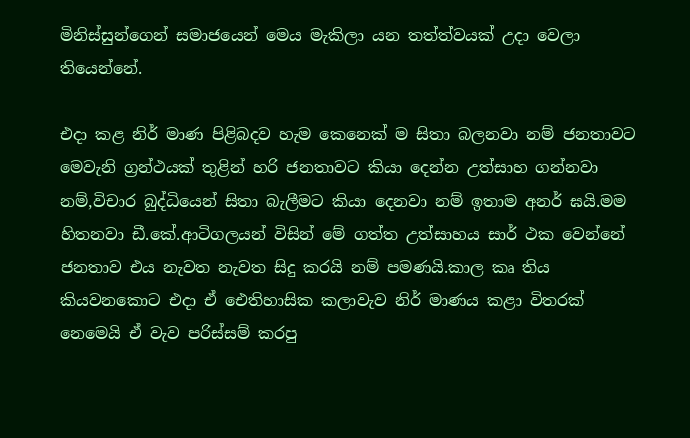මිනිස්සුන්ගෙන් සමාජයෙන් මෙය මැකිලා යන තත්ත්වයක් උදා වෙලා තියෙන්නේ.

එදා කළ නිර් මාණ පිළිබදව හැම කෙනෙක් ම සිතා බලනවා නම් ජනතාවට මෙවැනි ග්‍රන්ථයක් තුළින් හරි ජනතාවට කියා දෙන්න උත්සාහ ගන්නවා නම්,විචාර බුද්ධියෙන් සිතා බැලීමට කියා දෙනවා නම් ඉතාම අනර් ඝයි.මම හිතනවා ඩී.කේ.ආටිගලයන් විසින් මේ ගත්ත උත්සාහය සාර් ථක වෙන්නේ ජනතාව එය නැවත නැවත සිදු කරයි නම් පමණයි.කාල කෘ තිය කියවනකොට එදා ඒ ඓතිහාසික කලාවැව නිර් මාණය කළා විතරක් නෙමෙයි ඒ වැව පරිස්සම් කරපු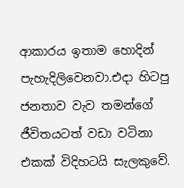ආකාරය ඉතාම හොදින් පැහැදිලිවෙනවා.එදා හිටපු ජනතාව වැව තමන්ගේ ජීවිතයටත් වඩා වටිනා එකක් විදිහටයි සැලකුවේ.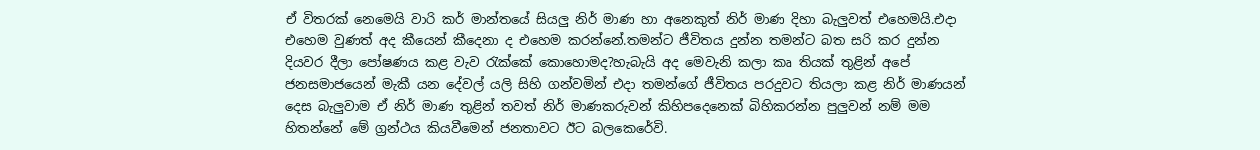ඒ විතරක් නෙමෙයි වාරි කර් මාන්තයේ සියලු නිර් මාණ හා අනෙකුත් නිර් මාණ දිහා බැලුවත් එහෙමයි.එදා එහෙම වුණත් අද කීයෙන් කීදෙනා ද එහෙම කරන්නේ.තමන්ට ජීවිතය දුන්න තමන්ට බත සරි කර දුන්න දියවර දීලා පෝෂණය කළ වැව රැක්කේ කොහොමද?හැබැයි අද මෙවැනි කලා කෘ තියක් තුළින් අපේ ජනසමාජයෙන් මැකී යන දේවල් යලි සිහි ගන්වමින් එදා තමන්ගේ ජීවිතය පරදුවට තියලා කළ නිර් මාණයන් දෙස බැලුවාම ඒ නිර් මාණ තුළින් තවත් නිර් මාණකරුවන් කිහිපදෙනෙක් බිහිකරන්න පුලුවන් නම් මම හිතන්නේ මේ ග්‍රන්ථය කියවීමෙන් ජනතාවට ඊට බලකෙරේවි.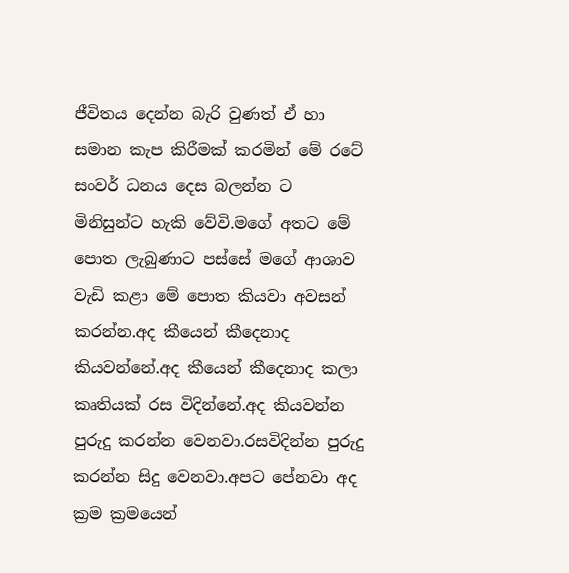ජීවිතය දෙන්න බැරි වුණත් ඒ හා සමාන කැප කිරීමක් කරමින් මේ රටේ සංවර් ධනය දෙස බලන්න ට මිනිසුන්ට හැකි වේවි.මගේ අතට මේ පොත ලැබුණාට පස්සේ මගේ ආශාව වැඩි කළා මේ පොත කියවා අවසන් කරන්න.අද කීයෙන් කීදෙනාද කියවන්නේ.අද කීයෙන් කීදෙනාද කලා කෘතියක් රස විදින්නේ.අද කියවන්න පුරුදු කරන්න වෙනවා.රසවිදින්න පුරුදු කරන්න සිදු වෙනවා.අපට පේනවා අද ක්‍රම ක්‍රමයෙන්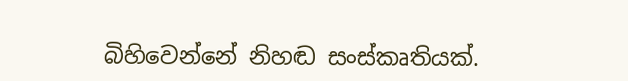බිහිවෙන්නේ නිහඬ සංස්කෘතියක්.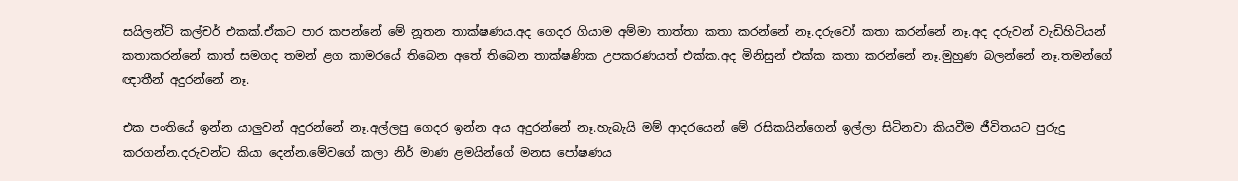සයිලන්ට් කල්චර් එකක්.ඒකට පාර කපන්නේ මේ නූතන තාක්ෂණය.අද ගෙදර ගියාම අම්මා තාත්තා කතා කරන්නේ නෑ.දරුවෝ කතා කරන්නේ නෑ.අද දරුවන් වැඩිහිටියන් කතාකරන්නේ කාත් සමගද තමන් ළග කාමරයේ තිබෙන අතේ තිබෙන තාක්ෂණික උපකරණයත් එක්ක.අද මිනිසුන් එක්ක කතා කරන්නේ නෑ.මුහුණ බලන්නේ නෑ.තමන්ගේ ඥාතීන් අදුරන්නේ නෑ.

එක පංතියේ ඉන්න යාලුවන් අදුරන්නේ නෑ.අල්ලපු ගෙදර ඉන්න අය අදුරන්නේ නෑ.හැබැයි මම් ආදරයෙන් මේ රසිකයින්ගෙන් ඉල්ලා සිටිනවා කියවීම ජීවිතයට පුරුදු කරගන්න.දරුවන්ට කියා දෙන්න.මේවගේ කලා නිර් මාණ ළමයින්ගේ මනස පෝෂණය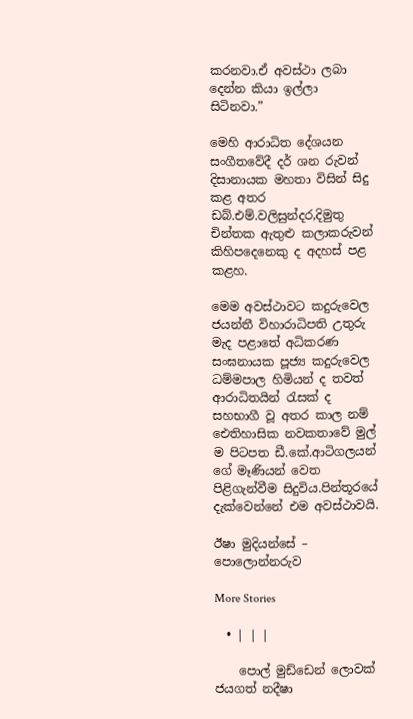කරනවා.ඒ අවස්ථා ලබා දෙන්න කියා ඉල්ලා සිටිනවා.”

මෙහි ආරාධිත දේශයන සංගීතවේදී දර් ශන රුවන් දිසානායක මහතා විසින් සිදු කළ අතර ඩබ්.එම්.වලිසුන්දර,දිමුතු චින්තක ඇතුළු කලාකරුවන් කිහිපදෙනෙකු ද අදහස් පළ කළහ.

මෙම අවස්ථාවට කදුරුවෙල ජයන්තී විහාරාධිපති උතුරු මැද පළාතේ අධිකරණ සංඝනායක පූජ්‍ය කදුරුවෙල ධම්මපාල හිමියන් ද තවත් ආරාධිතයින් රැසක් ද සහභාගී වූ අතර කාල නම් ඓතිහාසික නවකතාවේ මුල් ම පිටපත ඩී.කේ.ආටිගලයන් ගේ මෑණියන් වෙත පිළිගැන්වීම සිදුවිය.පින්තූරයේ දැක්වෙන්නේ එම අවස්ථාවයි.

ඊෂා මුදියන්සේ – පොලොන්නරුව

More Stories

  • | | |

    පොල් මුඩ්ඩෙන් ලොවක් ජයගත් නදීෂා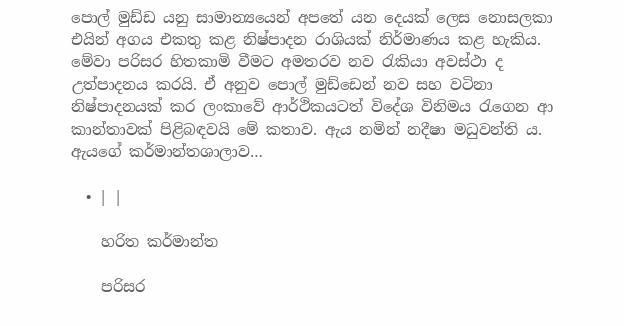පොල් මුඩ්ඩ යනු සාමාන්‍යයෙන් අපතේ යන දෙයක් ලෙස නොසලකා එයින් අගය එකතු කළ නිෂ්පාදන රාශියක් නිර්මාණය කළ හැකිය. මේවා පරිසර හිතකාමි වීමට අමතරව නව රැකියා අවස්ථා ද උත්පාදනය කරයි. ඒ අනුව පොල් මුඩ්ඩෙන් නව සහ වටිනා නිෂ්පාදනයක් කර ලංකාවේ ආර්ථිකයටත් විදේශ විනිමය රැගෙන ආ කාන්තාවක් පිළිබඳවයි මේ කතාව. ඇය නමින් නදීෂා මධුවන්ති ය. ඇයගේ කර්මාන්තශාලාව…

  • | |

    හරිත කර්මාන්ත

    පරිසර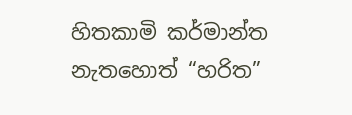හිතකාමි කර්මාන්ත නැතහොත් “හරිත”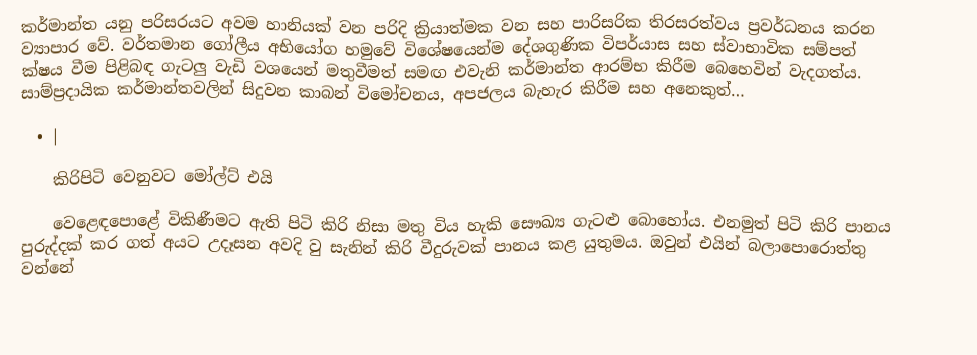කර්මාන්ත යනු පරිසරයට අවම හානියක් වන පරිදි ක්‍රියාත්මක වන සහ පාරිසරික තිරසරත්වය ප්‍රවර්ධනය කරන ව්‍යාපාර වේ. වර්තමාන ගෝලීය අභියෝග හමුවේ විශේෂයෙන්ම දේශගුණික විපර්යාස සහ ස්වාභාවික සම්පත් ක්ෂය වීම පිළිබඳ ගැටලු වැඩි වශයෙන් මතුවීමත් සමඟ එවැනි කර්මාන්ත ආරම්භ කිරීම බෙහෙවින් වැදගත්ය. සාම්ප්‍රදායික කර්මාන්තවලින් සිදුවන කාබන් විමෝචනය, අපජලය බැහැර කිරීම සහ අනෙකුත්…

  • |

    කිරිපිටි වෙනුවට මෝල්ට් එයි

    වෙළෙඳපොළේ විකිණීමට ඇති පිටි කිරි නිසා මතු විය හැකි සෞඛ්‍ය ගැටළු බොහෝය. එනමුත් පිටි කිරි පානය පුරුද්දක් කර ගත් අයට උදෑසන අවදි වු සැනින් කිරි වීදුරුවක් පානය කළ යුතුමය. ඔවුන් එයින් බලාපොරොත්තු වන්නේ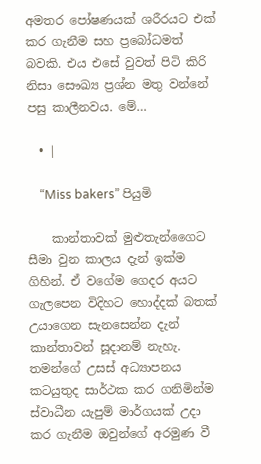අමතර පෝෂණයක් ශරීරයට එක් කර ගැනීම සහ ප්‍රබෝධමත් බවකි. එය එසේ වුවත් පිටි කිරි නිසා සෞඛ්‍ය ප්‍රශ්න මතු වන්නේ පසු කාලීනවය. මේ…

  • |

    “Miss bakers” පියුමි

    කාන්තාවක් මුළුතැන්ගෛට සීමා වුන කාලය දැන් ඉක්ම ගිහින්. ඒ වගේම ගෙදර අයට ගැලපෙන විදිහට හොද්දක් බතක් උයාගෙන සැනසෙන්න දැන් කාන්තාවන් සූදානම් නැහැ. තමන්ගේ උසස් අධ්‍යාපනය කටයුතුද සාර්ථක කර ගනිමින්ම ස්වාධීන යැපුම් මාර්ගයක් උදා කර ගැනීම ඔවුන්ගේ අරමුණ වී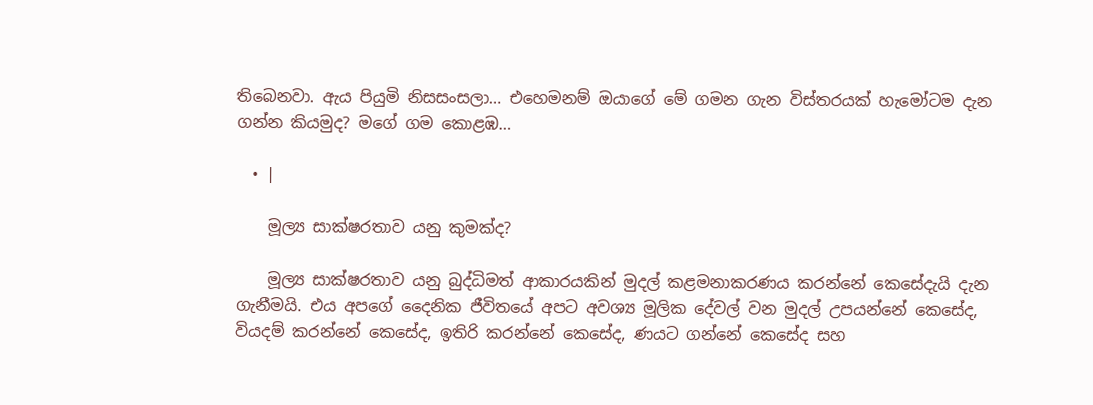තිබෙනවා. ඇය පියුමි නිසසංසලා… එහෙමනම් ඔයාගේ මේ ගමන ගැන විස්තරයක් හැමෝටම දැන ගන්න කියමුද? මගේ ගම කොළඹ…

  • |

    මූල්‍ය සාක්ෂරතාව යනු කුමක්ද?

    මූල්‍ය සාක්ෂරතාව යනු බුද්ධිමත් ආකාරයකින් මුදල් කළමනාකරණය කරන්නේ කෙසේදැයි දැන ගැනීමයි. එය අපගේ දෛනික ජීවිතයේ අපට අවශ්‍ය මූලික දේවල් වන මුදල් උපයන්නේ කෙසේද, වියදම් කරන්නේ කෙසේද, ඉතිරි කරන්නේ කෙසේද, ණයට ගන්නේ කෙසේද සහ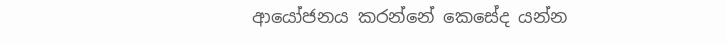ආයෝජනය කරන්නේ කෙසේද යන්න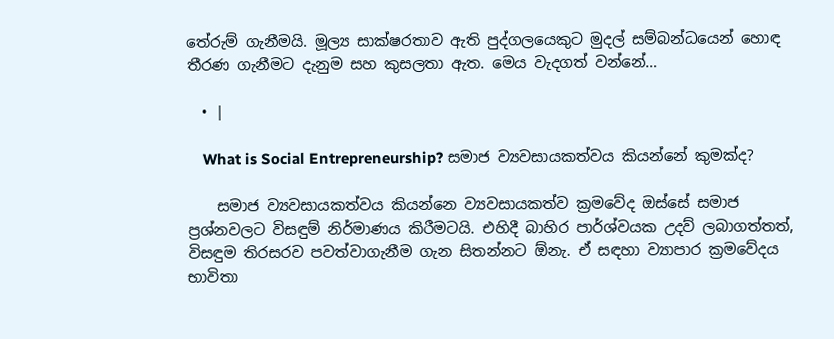තේරුම් ගැනීමයි. මූල්‍ය සාක්ෂරතාව ඇති පුද්ගලයෙකුට මුදල් සම්බන්ධයෙන් හොඳ තීරණ ගැනීමට දැනුම සහ කුසලතා ඇත. මෙය වැදගත් වන්නේ…

  • |

    What is Social Entrepreneurship? සමාජ ව්‍යවසායකත්වය කියන්නේ කුමක්ද?

    සමාජ ව්‍යවසායකත්වය කියන්නෙ ව්‍යවසායකත්ව ක්‍රමවේද ඔස්සේ සමාජ ප්‍රශ්නවලට විසඳුම් නිර්මාණය කිරීමටයි. එහිදී බාහිර පාර්ශ්වයක උදව් ලබාගත්තත්, විසඳුම තිරසරව පවත්වාගැනීම ගැන සිතන්නට ඕනැ. ඒ සඳහා ව්‍යාපාර ක්‍රමවේදය භාවිතා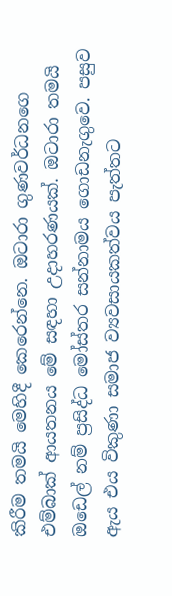කිරීම තමයි මෙහිදී කෙරෙන්නෙ. ඔටාරා ගුණවර්ධනගෙ එම්බාක් ආයතනය මේ සඳහා උදාහරණයක්. ඔටාරා තමයි ඔඩෙල් නම් ප්‍රසිද්ධ මෝස්තර සන්නාමය ගොඩනැගුවෙ. පසුව ඇය එය විකුණා සමාජ ව්‍යවසායකත්වය පැත්තට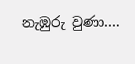නැඹුරු වුණා….